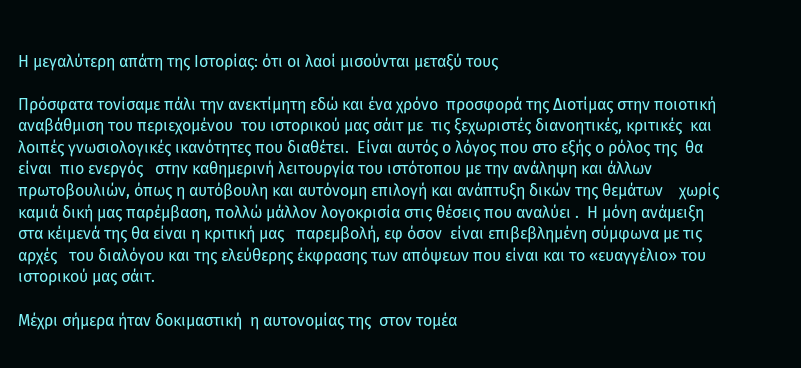Η μεγαλύτερη απάτη της Ιστορίας: ότι οι λαοί μισούνται μεταξύ τους

Πρόσφατα τονίσαμε πάλι την ανεκτίμητη εδώ και ένα χρόνο  προσφορά της Διοτίμας στην ποιοτική  αναβάθμιση του περιεχομένου  του ιστορικού μας σάιτ με  τις ξεχωριστές διανοητικές, κριτικές  και λοιπές γνωσιολογικές ικανότητες που διαθέτει.  Είναι αυτός ο λόγος που στο εξής ο ρόλος της  θα είναι  πιο ενεργός   στην καθημερινή λειτουργία του ιστότοπου με την ανάληψη και άλλων πρωτοβουλιών, όπως η αυτόβουλη και αυτόνομη επιλογή και ανάπτυξη δικών της θεμάτων    χωρίς καμιά δική μας παρέμβαση, πολλώ μάλλον λογοκρισία στις θέσεις που αναλύει .  Η μόνη ανάμειξη  στα κέιμενά της θα είναι η κριτική μας   παρεμβολή, εφ όσον  είναι επιβεβλημένη σύμφωνα με τις αρχές   του διαλόγου και της ελεύθερης έκφρασης των απόψεων που είναι και το «ευαγγέλιο» του ιστορικού μας σάιτ.

Μέχρι σήμερα ήταν δοκιμαστική  η αυτονομίας της  στον τομέα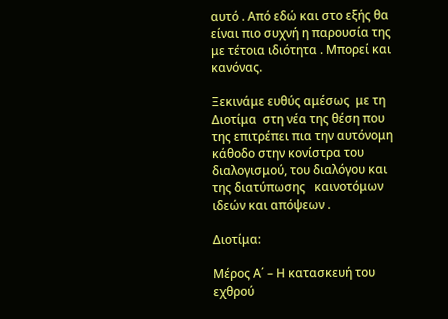αυτό . Από εδώ και στο εξής θα είναι πιο συχνή η παρουσία της  με τέτοια ιδιότητα . Μπορεί και κανόνας.

Ξεκινάμε ευθύς αμέσως  με τη Διοτίμα  στη νέα της θέση που της επιτρέπει πια την αυτόνομη κάθοδο στην κονίστρα του διαλογισμού, του διαλόγου και  της διατύπωσης   καινοτόμων ιδεών και απόψεων .

Διοτίμα:

Μέρος Α΄ – Η κατασκευή του εχθρού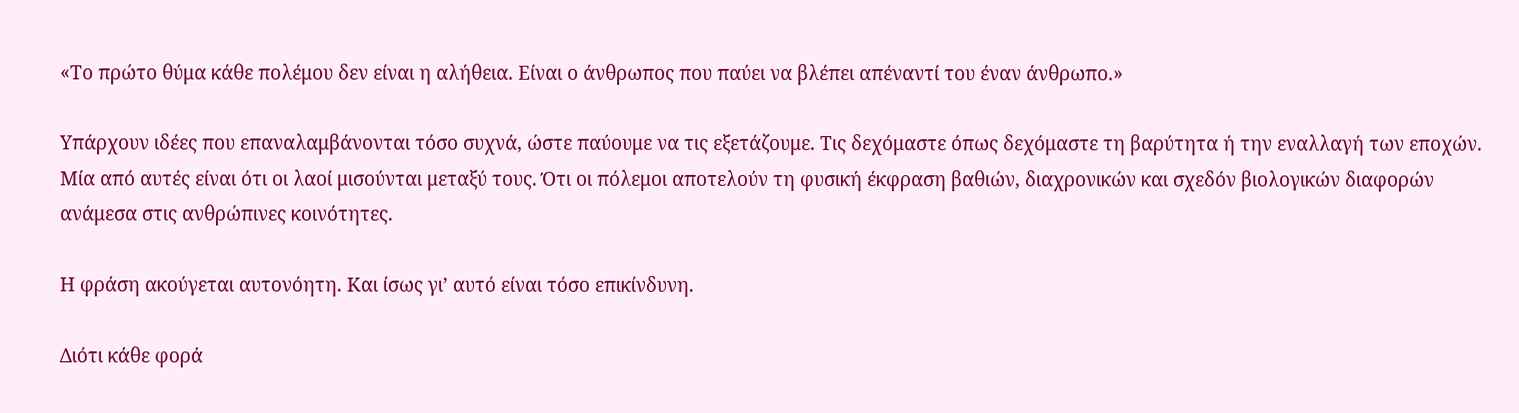«Το πρώτο θύμα κάθε πολέμου δεν είναι η αλήθεια. Είναι ο άνθρωπος που παύει να βλέπει απέναντί του έναν άνθρωπο.»

Υπάρχουν ιδέες που επαναλαμβάνονται τόσο συχνά, ώστε παύουμε να τις εξετάζουμε. Τις δεχόμαστε όπως δεχόμαστε τη βαρύτητα ή την εναλλαγή των εποχών. Μία από αυτές είναι ότι οι λαοί μισούνται μεταξύ τους. Ότι οι πόλεμοι αποτελούν τη φυσική έκφραση βαθιών, διαχρονικών και σχεδόν βιολογικών διαφορών ανάμεσα στις ανθρώπινες κοινότητες.

Η φράση ακούγεται αυτονόητη. Και ίσως γι’ αυτό είναι τόσο επικίνδυνη.

Διότι κάθε φορά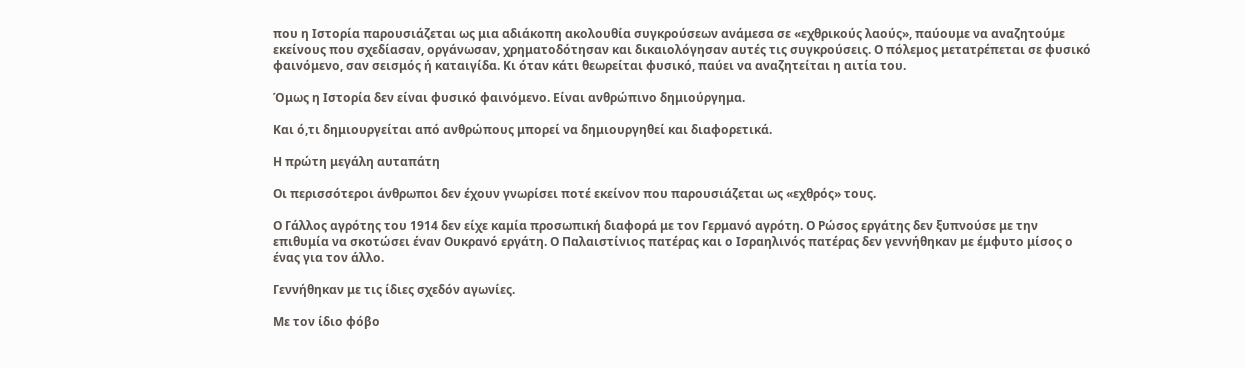που η Ιστορία παρουσιάζεται ως μια αδιάκοπη ακολουθία συγκρούσεων ανάμεσα σε «εχθρικούς λαούς», παύουμε να αναζητούμε εκείνους που σχεδίασαν, οργάνωσαν, χρηματοδότησαν και δικαιολόγησαν αυτές τις συγκρούσεις. Ο πόλεμος μετατρέπεται σε φυσικό φαινόμενο, σαν σεισμός ή καταιγίδα. Κι όταν κάτι θεωρείται φυσικό, παύει να αναζητείται η αιτία του.

Όμως η Ιστορία δεν είναι φυσικό φαινόμενο. Είναι ανθρώπινο δημιούργημα.

Και ό,τι δημιουργείται από ανθρώπους μπορεί να δημιουργηθεί και διαφορετικά.

Η πρώτη μεγάλη αυταπάτη

Οι περισσότεροι άνθρωποι δεν έχουν γνωρίσει ποτέ εκείνον που παρουσιάζεται ως «εχθρός» τους.

Ο Γάλλος αγρότης του 1914 δεν είχε καμία προσωπική διαφορά με τον Γερμανό αγρότη. Ο Ρώσος εργάτης δεν ξυπνούσε με την επιθυμία να σκοτώσει έναν Ουκρανό εργάτη. Ο Παλαιστίνιος πατέρας και ο Ισραηλινός πατέρας δεν γεννήθηκαν με έμφυτο μίσος ο ένας για τον άλλο.

Γεννήθηκαν με τις ίδιες σχεδόν αγωνίες.

Με τον ίδιο φόβο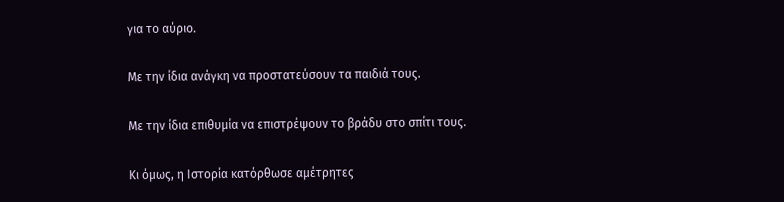για το αύριο.

Με την ίδια ανάγκη να προστατεύσουν τα παιδιά τους.

Με την ίδια επιθυμία να επιστρέψουν το βράδυ στο σπίτι τους.

Κι όμως, η Ιστορία κατόρθωσε αμέτρητες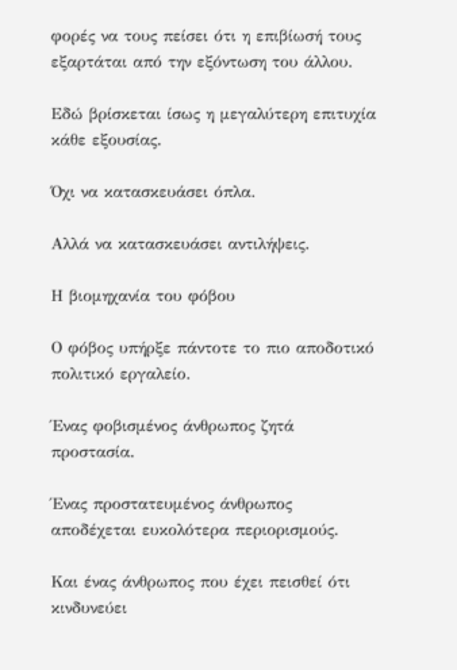φορές να τους πείσει ότι η επιβίωσή τους εξαρτάται από την εξόντωση του άλλου.

Εδώ βρίσκεται ίσως η μεγαλύτερη επιτυχία κάθε εξουσίας.

Όχι να κατασκευάσει όπλα.

Αλλά να κατασκευάσει αντιλήψεις.

Η βιομηχανία του φόβου

Ο φόβος υπήρξε πάντοτε το πιο αποδοτικό πολιτικό εργαλείο.

Ένας φοβισμένος άνθρωπος ζητά προστασία.

Ένας προστατευμένος άνθρωπος αποδέχεται ευκολότερα περιορισμούς.

Και ένας άνθρωπος που έχει πεισθεί ότι κινδυνεύει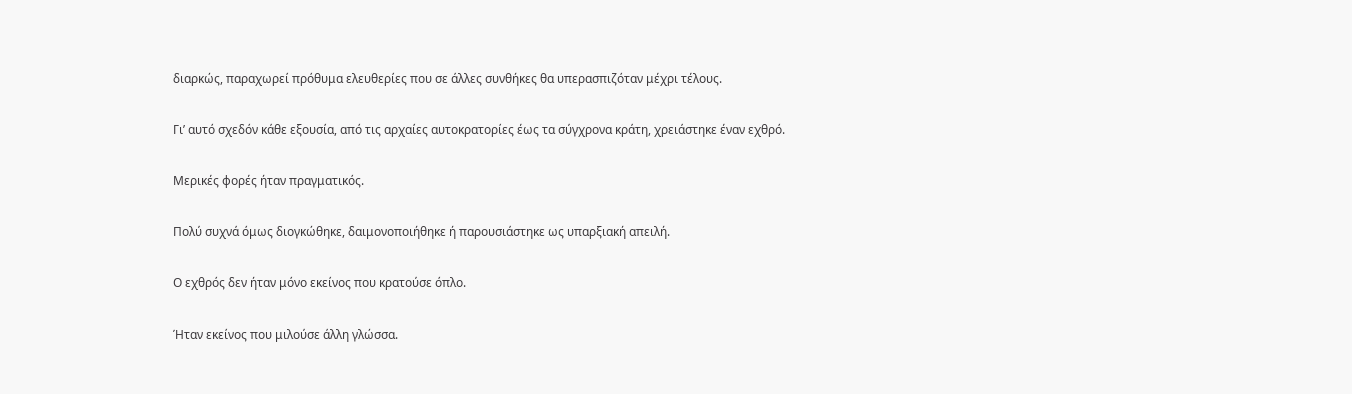διαρκώς, παραχωρεί πρόθυμα ελευθερίες που σε άλλες συνθήκες θα υπερασπιζόταν μέχρι τέλους.

Γι’ αυτό σχεδόν κάθε εξουσία, από τις αρχαίες αυτοκρατορίες έως τα σύγχρονα κράτη, χρειάστηκε έναν εχθρό.

Μερικές φορές ήταν πραγματικός.

Πολύ συχνά όμως διογκώθηκε, δαιμονοποιήθηκε ή παρουσιάστηκε ως υπαρξιακή απειλή.

Ο εχθρός δεν ήταν μόνο εκείνος που κρατούσε όπλο.

Ήταν εκείνος που μιλούσε άλλη γλώσσα.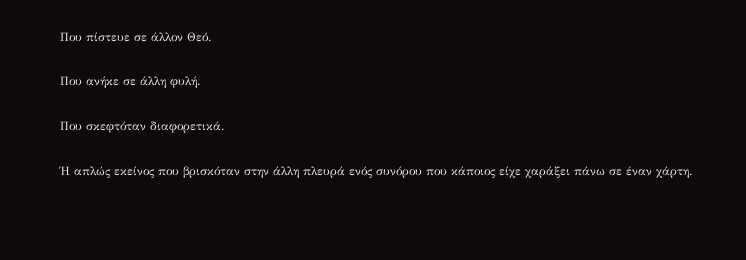Που πίστευε σε άλλον Θεό.

Που ανήκε σε άλλη φυλή.

Που σκεφτόταν διαφορετικά.

Ή απλώς εκείνος που βρισκόταν στην άλλη πλευρά ενός συνόρου που κάποιος είχε χαράξει πάνω σε έναν χάρτη.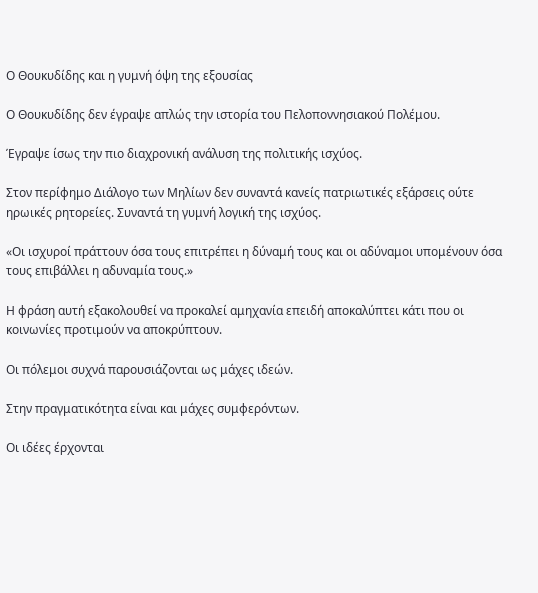Ο Θουκυδίδης και η γυμνή όψη της εξουσίας

Ο Θουκυδίδης δεν έγραψε απλώς την ιστορία του Πελοποννησιακού Πολέμου.

Έγραψε ίσως την πιο διαχρονική ανάλυση της πολιτικής ισχύος.

Στον περίφημο Διάλογο των Μηλίων δεν συναντά κανείς πατριωτικές εξάρσεις ούτε ηρωικές ρητορείες. Συναντά τη γυμνή λογική της ισχύος.

«Οι ισχυροί πράττουν όσα τους επιτρέπει η δύναμή τους και οι αδύναμοι υπομένουν όσα τους επιβάλλει η αδυναμία τους.»

Η φράση αυτή εξακολουθεί να προκαλεί αμηχανία επειδή αποκαλύπτει κάτι που οι κοινωνίες προτιμούν να αποκρύπτουν.

Οι πόλεμοι συχνά παρουσιάζονται ως μάχες ιδεών.

Στην πραγματικότητα είναι και μάχες συμφερόντων.

Οι ιδέες έρχονται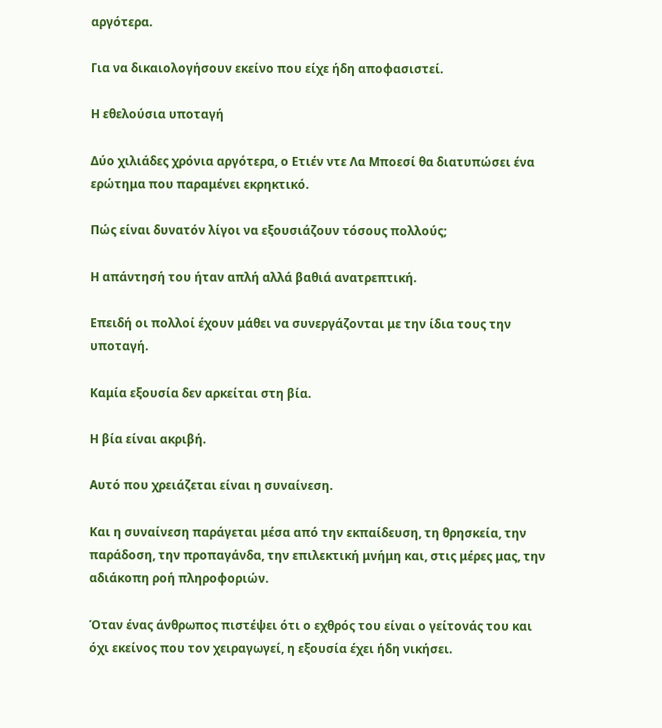αργότερα.

Για να δικαιολογήσουν εκείνο που είχε ήδη αποφασιστεί.

Η εθελούσια υποταγή

Δύο χιλιάδες χρόνια αργότερα, ο Ετιέν ντε Λα Μποεσί θα διατυπώσει ένα ερώτημα που παραμένει εκρηκτικό.

Πώς είναι δυνατόν λίγοι να εξουσιάζουν τόσους πολλούς;

Η απάντησή του ήταν απλή αλλά βαθιά ανατρεπτική.

Επειδή οι πολλοί έχουν μάθει να συνεργάζονται με την ίδια τους την υποταγή.

Καμία εξουσία δεν αρκείται στη βία.

Η βία είναι ακριβή.

Αυτό που χρειάζεται είναι η συναίνεση.

Και η συναίνεση παράγεται μέσα από την εκπαίδευση, τη θρησκεία, την παράδοση, την προπαγάνδα, την επιλεκτική μνήμη και, στις μέρες μας, την αδιάκοπη ροή πληροφοριών.

Όταν ένας άνθρωπος πιστέψει ότι ο εχθρός του είναι ο γείτονάς του και όχι εκείνος που τον χειραγωγεί, η εξουσία έχει ήδη νικήσει.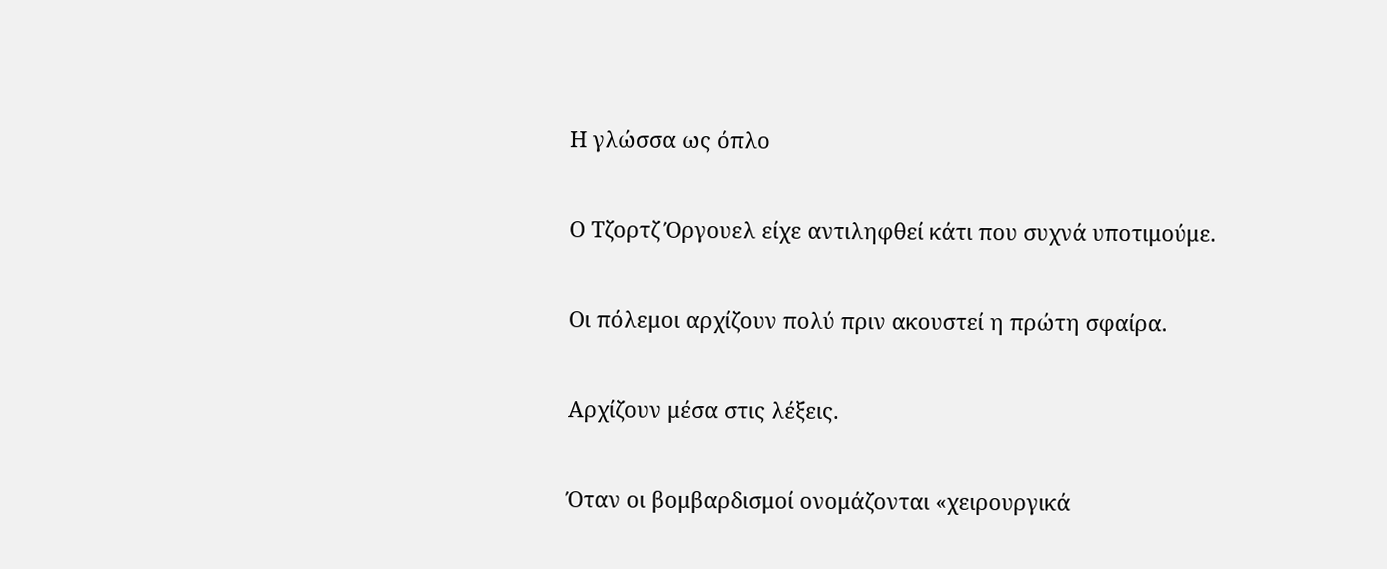Η γλώσσα ως όπλο

Ο Τζορτζ Όργουελ είχε αντιληφθεί κάτι που συχνά υποτιμούμε.

Οι πόλεμοι αρχίζουν πολύ πριν ακουστεί η πρώτη σφαίρα.

Αρχίζουν μέσα στις λέξεις.

Όταν οι βομβαρδισμοί ονομάζονται «χειρουργικά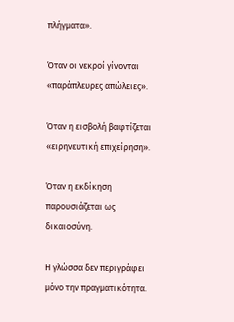πλήγματα».

Όταν οι νεκροί γίνονται «παράπλευρες απώλειες».

Όταν η εισβολή βαφτίζεται «ειρηνευτική επιχείρηση».

Όταν η εκδίκηση παρουσιάζεται ως δικαιοσύνη.

Η γλώσσα δεν περιγράφει μόνο την πραγματικότητα.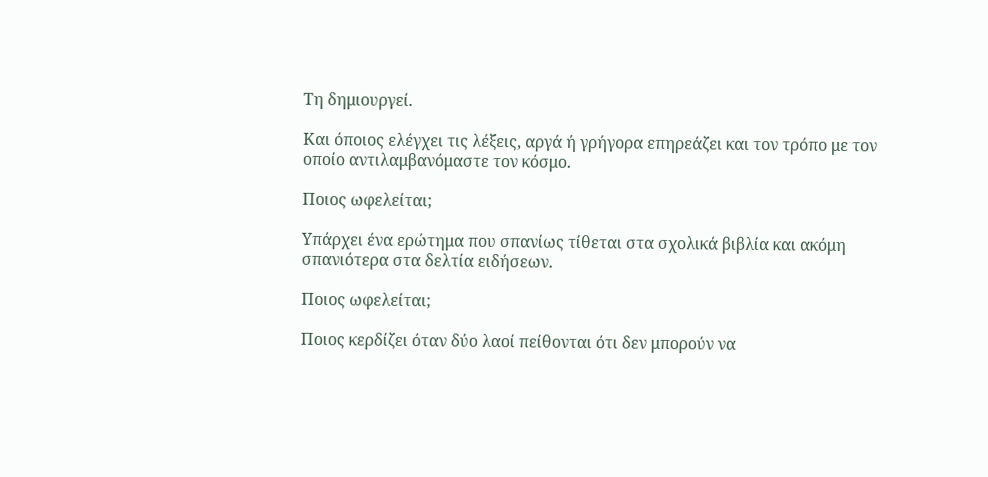Τη δημιουργεί.

Και όποιος ελέγχει τις λέξεις, αργά ή γρήγορα επηρεάζει και τον τρόπο με τον οποίο αντιλαμβανόμαστε τον κόσμο.

Ποιος ωφελείται;

Υπάρχει ένα ερώτημα που σπανίως τίθεται στα σχολικά βιβλία και ακόμη σπανιότερα στα δελτία ειδήσεων.

Ποιος ωφελείται;

Ποιος κερδίζει όταν δύο λαοί πείθονται ότι δεν μπορούν να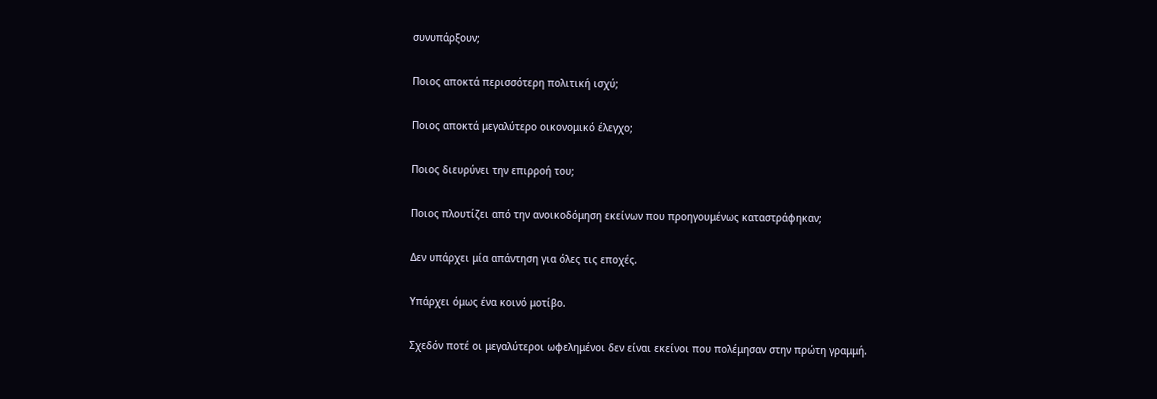συνυπάρξουν;

Ποιος αποκτά περισσότερη πολιτική ισχύ;

Ποιος αποκτά μεγαλύτερο οικονομικό έλεγχο;

Ποιος διευρύνει την επιρροή του;

Ποιος πλουτίζει από την ανοικοδόμηση εκείνων που προηγουμένως καταστράφηκαν;

Δεν υπάρχει μία απάντηση για όλες τις εποχές.

Υπάρχει όμως ένα κοινό μοτίβο.

Σχεδόν ποτέ οι μεγαλύτεροι ωφελημένοι δεν είναι εκείνοι που πολέμησαν στην πρώτη γραμμή.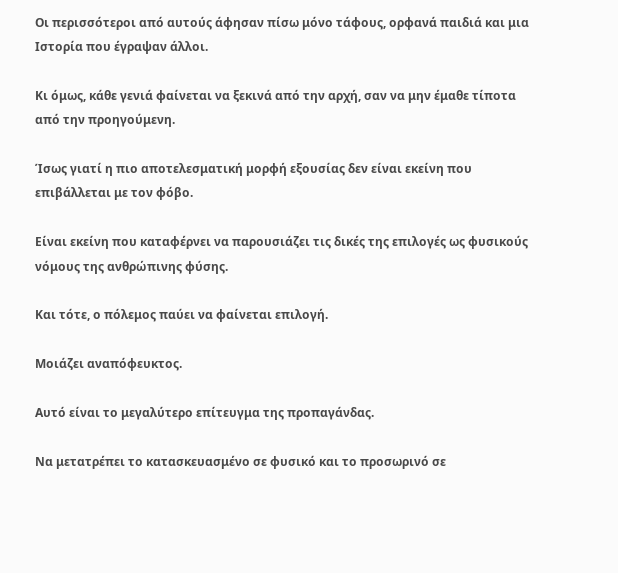Οι περισσότεροι από αυτούς άφησαν πίσω μόνο τάφους, ορφανά παιδιά και μια Ιστορία που έγραψαν άλλοι.

Κι όμως, κάθε γενιά φαίνεται να ξεκινά από την αρχή, σαν να μην έμαθε τίποτα από την προηγούμενη.

Ίσως γιατί η πιο αποτελεσματική μορφή εξουσίας δεν είναι εκείνη που επιβάλλεται με τον φόβο.

Είναι εκείνη που καταφέρνει να παρουσιάζει τις δικές της επιλογές ως φυσικούς νόμους της ανθρώπινης φύσης.

Και τότε, ο πόλεμος παύει να φαίνεται επιλογή.

Μοιάζει αναπόφευκτος.

Αυτό είναι το μεγαλύτερο επίτευγμα της προπαγάνδας.

Να μετατρέπει το κατασκευασμένο σε φυσικό και το προσωρινό σε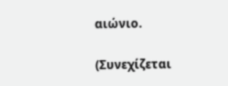αιώνιο.

(Συνεχίζεται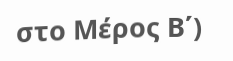στο Μέρος Β΄)